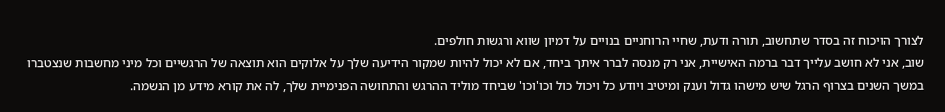לצורך הויכוח זה בסדר שתחשוב, תורה ודעת, שחיי הרוחניים בנויים על דמיון שווא ורגשות חולפים.
שוב, אני לא חושב עלייך דבר ברמה האישיית, אני רק מנסה לברר איתך ביחד, אם לא יכול להיות שמקור הידיעה שלך על אלוקים הוא תוצאה של הרגשיים וכל מיני מחשבות שנצטברו במשך השנים בצרוף הרגל שיש מישהו גדול וענק ומיטיב ויודע כל ויכול כול וכו'וכו' שביחד מוליד ההרגש והתחושה הפנימיית שלך, לה את קורא מידע מן הנשמה.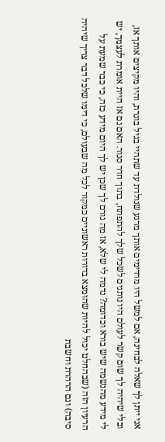אני ייתן לך שאלה לבחינה, אם למשל היו מרדימים אותך מרגע שנולדת עד שתהיי בגיל בוגרת, והיו מקיצים אותך אז, ובלי שיהיה לך שום קשר לעולם היו נותנים לשכל שלך להתפתח, בתוך חדר סגור. האם גם אז היית אומרת לעצמך, יש לי מידע מהנשמה שיש בורא וכדומה? נדמה לי שלא, אז מה גורם לך שכן יש לך היום מידע כזה, כי כבר שמעת על הרעיון הזה (שבהחלט יכול להיות שהומצא בדורות ראשוניים כמקור לכל מה שבעולם, כי דימו שלכל דבר צריך שיהיה סיבה) וגם הרהרת וחשבת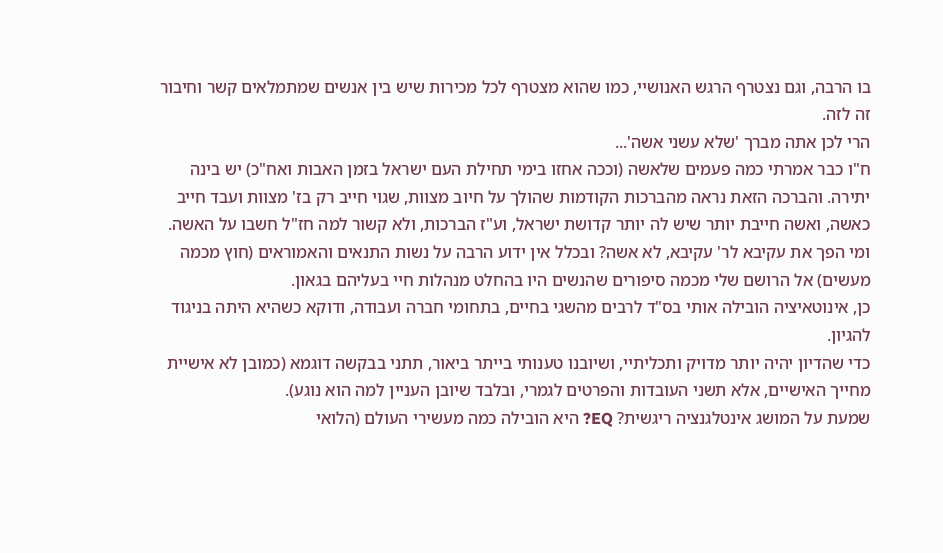בו הרבה, וגם נצטרף הרגש האנושיי, כמו שהוא מצטרף לכל מכירות שיש בין אנשים שמתמלאים קשר וחיבור זה לזה.
הרי לכן אתה מברך 'שלא עשני אשה'...
ח"ו כבר אמרתי כמה פעמים שלאשה (וככה אחזו בימי תחילת העם ישראל בזמן האבות ואח"כ) יש בינה יתירה. והברכה הזאת נראה מהברכות הקודמות שהולך על חיוב מצוות, שגוי חייב רק בז' מצוות ועבד חייב כאשה, ואשה חייבת יותר שיש לה יותר קדושת ישראל, וע"ז הברכות, ולא קשור למה חז"ל חשבו על האשה. ומי הפך את עקיבא לר' עקיבא, לא אשה? ובכלל אין ידוע הרבה על נשות התנאים והאמוראים (חוץ מכמה מעשים) אל הרושם שלי מכמה סיפורים שהנשים היו בהחלט מנהלות חיי בעליהם בגאון.
כן, אינוטאיציה הובילה אותי בס"ד לרבים מהשגי בחיים, בתחומי חברה ועבודה, ודוקא כשהיא היתה בניגוד להגיון.
כדי שהדיון יהיה יותר מדויק ותכליתיי, ושיובנו טענותי בייתר ביאור, תתני בבקשה דוגמא (כמובן לא אישיית מחייך האישיים, אלא תשני העובדות והפרטים לגמרי, ובלבד שיובן העניין למה הוא נוגע).
שמעת על המושג אינטלגנציה ריגשית? EQ? היא הובילה כמה מעשירי העולם (הלואי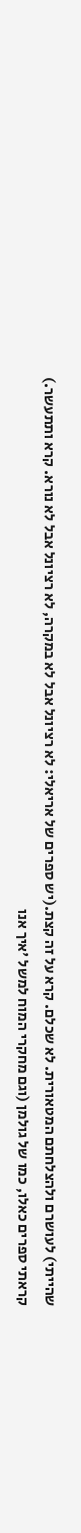שהייתי) לעושרם ולהצלחתם המטאורית. לא שכלם. קרא על זה קצת.(יש ספרים של אריאלי: לא רציונל אבל לא במקרה, לא רציונל אבל לא נורא. קרא ותתעשר.)
קראתי ספרים כאלו, כמו של גולמן (וגם מחקרי המוח למשל 'איך אנו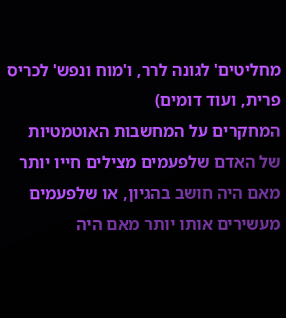מחליטים' לגונה לרר, ו'מוח ונפש' לכריס פרית, ועוד דומים)
המחקרים על המחשבות האוטמטיות של האדם שלפעמים מצילים חייו יותר מאם היה חושב בהגיון, או שלפעמים מעשירים אותו יותר מאם היה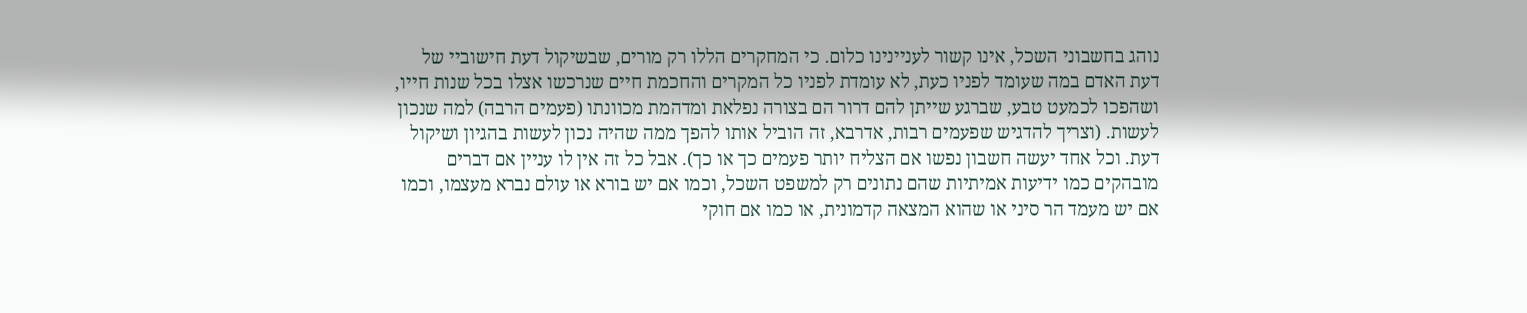נוהג בחשבוני השכל, אינו קשור לעניינינו כלום. כי המחקרים הללו רק מורים, שבשיקול דעת חישוביי של דעת האדם במה שעומד לפניו כעת, לא עומדת לפניו כל המקרים והחכמת חיים שנרכשו אצלו בכל שנות חייו, ושהפכו לכמעט טבע, שברגע שייתן להם דרור הם בצורה נפלאת ומדהמת מכוונתו (פעמים הרבה) למה שנכון לעשות. (וצריך להדגיש שפעמים רבות, אדרבא, זה הוביל אותו להפך ממה שהיה נכון לעשות בהגיון ושיקול דעת. וכל אחד יעשה חשבון נפשו אם הצליח יותר פעמים כך או כך). אבל כל זה אין לו עניין אם דברים מובהקים כמו ידיעות אמיתיות שהם נתונים רק למשפט השכל, וכמו אם יש בורא או עולם נברא מעצמו, וכמו אם יש מעמד הר סיני או שהוא המצאה קדמונית, או כמו אם חוקי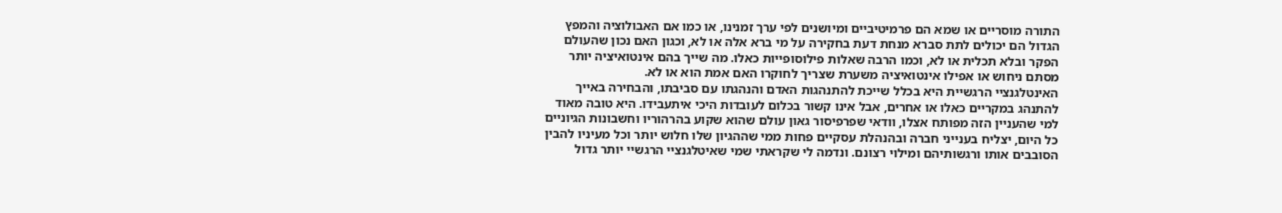התורה מוסריים או שמא הם פרמיטיביים ומיושנים לפי ערך זמנינו, או כמו אם האבולוציה והמפץ הגדול הם יכולים לתת סברא מנחת דעת בחקירה על מי ברא אלה או לא, וכגון האם נכון שהעולם הפקר ובלא תכלית או לא, וכמו הרבה שאלות פילוסופייות כאלו. מה שייך בהם אינטואיציה יותר מסתם ניחוש או אפילו אינטואיציה משערת שצריך לחוקרו האם אמת הוא או לא.
האינטלגנציי הרגשיית היא בכלל שייכת להתנהגות האדם והנהגתו עם סביבתו, והבחירה באייך להתנהג במקריים כאלו או אחרים, אבל אינו קשור בכלום לעובדות היכי איתעבידו. היא טובה מאוד למי שהעניין הזה מפותח אצלו, וודאי שפרפיסור גאון עולם שהוא שקוע בהרהוריו וחשבונות הגיוניים כל היום, יצליח בענייני חברה ובהנהלת עסקיים פחות ממי שההגיון שלו חלוש יותר וכל מעיניו להבין הסובבים אותו ורגשותיהם ומילוי רצונם. ונדמה לי שקראתי שמי שאיטלגנציי הרגשיי יותר גדול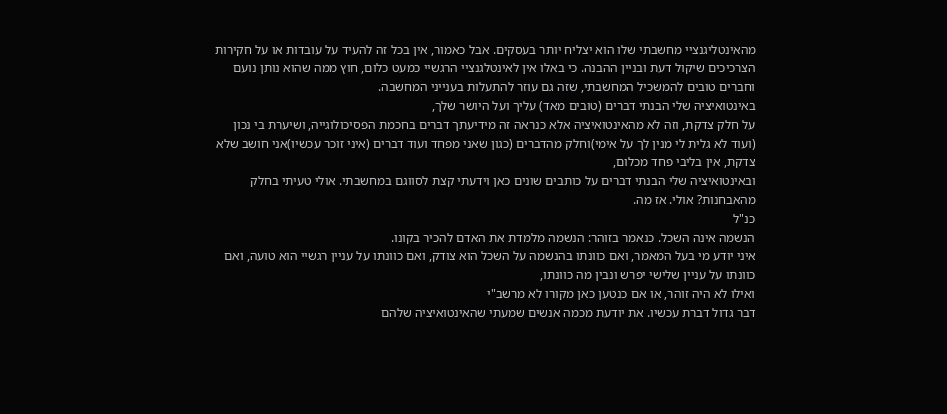מהאינטליגנציי מחשבתי שלו הוא יצליח יותר בעסקים. אבל כאמור, אין בכל זה להעיד על עובדות או על חקירות הצרכיכים שיקול דעת ובניין ההבנה. כי באלו אין לאינטלגנציי הרגשיי כמעט כלום, חוץ ממה שהוא נותן נועם וחברים טובים להמשכיל המחשבתי, שזה גם עוזר להתעלות בענייני המחשבה.
באינטואיציה שלי הבנתי דברים (טובים מאד) עליך ועל היושר שלך,
על חלק צדקת, וזה לא מהאינטואיציה אלא כנראה זה מידיעתך דברים בחכמת הפסיכולוגייה, ושיערת בי נכון (ועוד לא גלית לי מנין לך על אימי)וחלק מהדברים (כגון שאני מפחד ועוד דברים (איני זוכר עכשיו)אני חושב שלא צדקת, אין בליבי פחד מכלום,
ובאינטואיציה שלי הבנתי דברים על כותבים שונים כאן וידעתי קצת לסווגם במחשבתי. אולי טעיתי בחלק מהאבחנות? אולי. אז מה.
כנ"ל
הנשמה אינה השכל. כנאמר בזוהר: הנשמה מלמדת את האדם להכיר בקונו.
איני יודע מי בעל המאמר, ואם כוונתו בהנשמה על השכל הוא צודק, ואם כוונתו על עניין רגשיי הוא טועה, ואם כוונתו על עניין שלישי יפרש ונבין מה כוונתו,
ואילו לא היה זוהר, או אם כנטען כאן מקורו לא מרשב"י
דבר גדול דברת עכשיו. את יודעת מכמה אנשים שמעתי שהאינטואיציה שלהם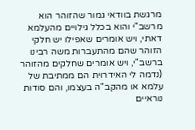מרגשת בוודאי גמור שהזוהר הוא מרשב"י והוא בכלל גילויים מהעלמא דאתי, ויש אומרים שאפילו יש חלקי הזוהר שהם מהתעברות משה רבינו ברשב"י, ויש אומרים שחלקים מהזוהר (נדמה לי האידרוית הם ממתיבת של עלמא או מהקב"ה בעצמו, והם סודות נוראיים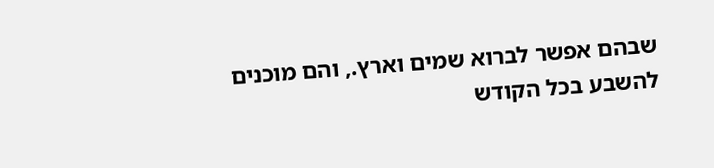שבהם אפשר לברוא שמים וארץ., והם מוכנים להשבע בכל הקודש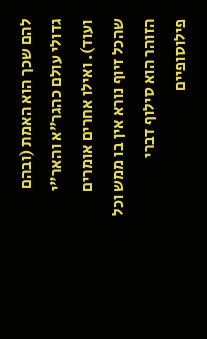להם שכך הוא האמת (ובהם גדולי עולם כהגר"א והאר"י ועוד). ואילו אחרים אומרים שהכל זיוף נורא אין בו ממש וכל הזוהר הוא סילוף דברי פילוסופיים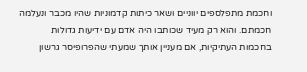וחכמת מתפלספים יווניים ושאר כיתות קדמוניות שהיו מכבר ונעלמה חכמתם. והוא רק מעיד שכותבו היה אדם עם ידיעות גדולות בחכמות העתיקיות, אם מעניין אותך שמעתי שהפרופיסר גרשון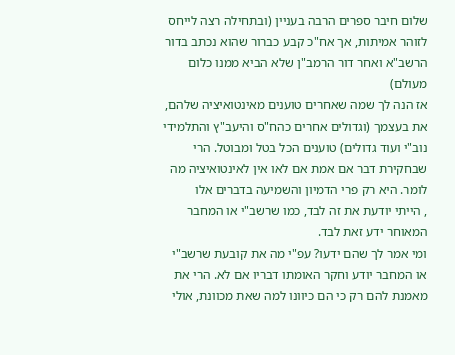שלום חיבר ספרים הרבה בעניין (ובתחילה רצה לייחס לזוהר אמיתות, אך אח"כ קבע כברור שהוא נכתב בדור הרשב"א ואחר דור הרמב"ן שלא הביא ממנו כלום מעולם)
אז הנה לך שמה שאחרים טוענים מאינטואיציה שלהם, את בעצמך (וגדולים אחרים כהח"ס והיעב"ץ והתלמידי נוב"י ועוד גדולים) טוענים הכל בטל ומבוטל. הרי שבחקירת דבר אם אמת אם לאו אין לאינטואיציה מה לומר. היא רק פרי הדמיון והשמיעה בדברים אלו
, הייתי יודעת את זה לבד, כמו שרשב"י או המחבר המאוחר ידע זאת לבד.
ומי אמר לך שהם ידעו? עפ"י מה את קובעת שרשב"י או המחבר יודע וחקר האומתו דבריו אם לא. הרי את מאמנת להם רק כי הם כיוונו למה שאת מכוונת, אולי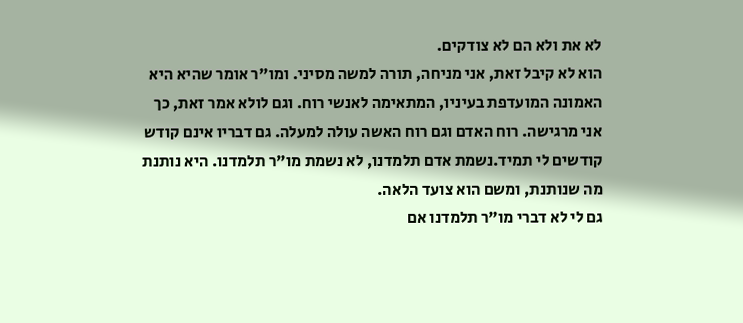לא את ולא הם לא צודקים.
הוא לא קיבל זאת, אני מניחה, תורה למשה מסיני. ומו"ר אומר שהיא היא האמונה המועדפת בעיניו, המתאימה לאנשי רוח. וגם לולא אמר זאת, כך אני מרגישה. רוח האדם וגם רוח האשה עולה למעלה. גם דבריו אינם קודש קודשים לי תמיד.נשמת אדם תלמדנו, לא נשמת מו"ר תלמדנו. היא נותנת מה שנותנת, ומשם הוא צועד הלאה.
גם לי לא דברי מו"ר תלמדנו אם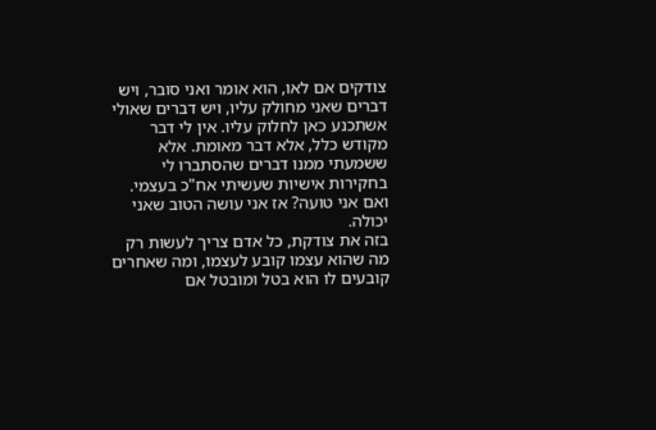צודקים אם לאו, הוא אומר ואני סובר, ויש דברים שאני מחולק עליו, ויש דברים שאולי אשתכנע כאן לחלוק עליו. אין לי דבר מקודש כלל, אלא דבר מאומת. אלא ששמעתי ממנו דברים שהסתברו לי בחקירות אישיות שעשיתי אח"כ בעצמי.
ואם אני טועה? אז אני עושה הטוב שאני יכולה.
בזה את צודקת, כל אדם צריך לעשות רק מה שהוא עצמו קובע לעצמו, ומה שאחרים קובעים לו הוא בטל ומובטל אם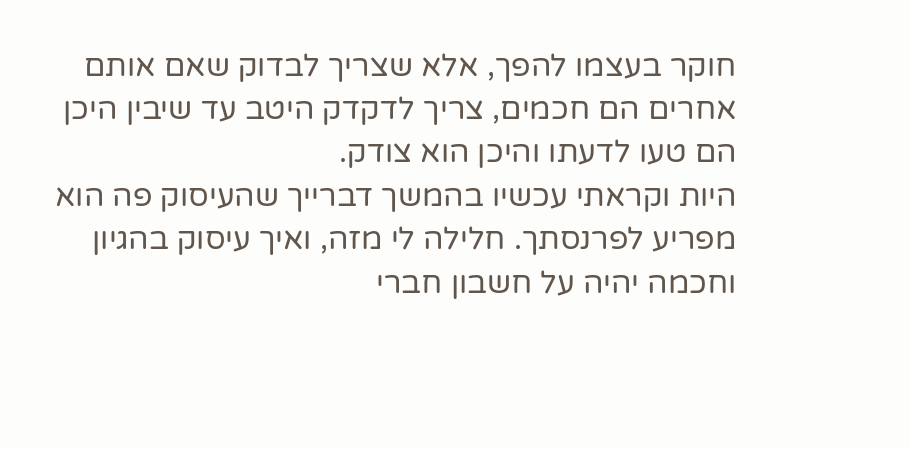חוקר בעצמו להפך, אלא שצריך לבדוק שאם אותם אחרים הם חכמים, צריך לדקדק היטב עד שיבין היכן הם טעו לדעתו והיכן הוא צודק.
היות וקראתי עכשיו בהמשך דברייך שהעיסוק פה הוא מפריע לפרנסתך. חלילה לי מזה, ואיך עיסוק בהגיון וחכמה יהיה על חשבון חברי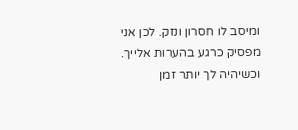ומיסב לו חסרון ונזק. לכן אני מפסיק כרגע בהערות אלייך. וכשיהיה לך יותר זמן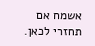אשמח אם תחזרי לכאן.